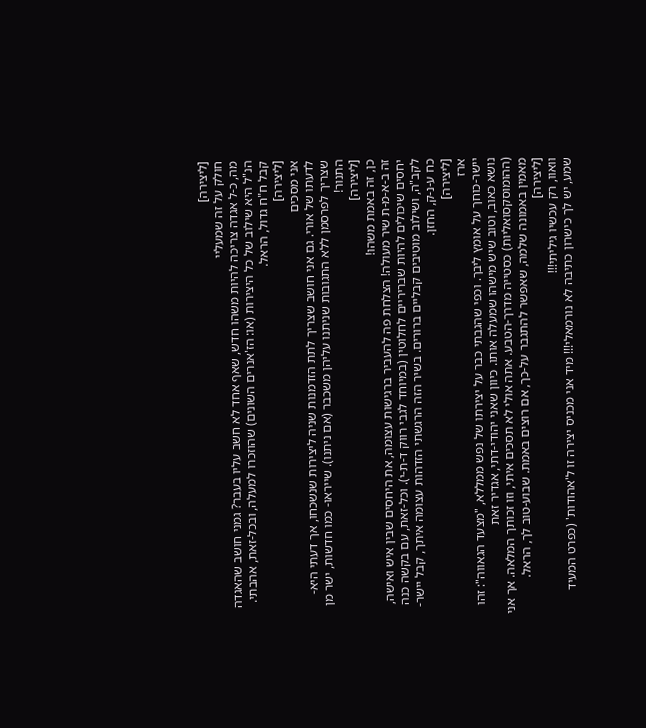[ליצירה]
חולק על זה שמעליי
מה, כ-ל אגדה צריכה להיות משהו חדש, שאף אחד לא חשב עליו בעבר? גמני חושב שהאגדה הנ"ל היא שילוב של כל היצירות (או: הז'אנרים השונים) שהוזכרו למעלה, ובכל-זאת, אהבתי. קבל ח"ח גדול, הראל.
[ליצירה]
אני מסכים
לדעתו של אורי. גם אני חושב שצריך לתת הזדמנות שניה ליצירות שנשכחו, אך דעתי היא- שצריך לפרסמן ללא התגובות שניתנו עליהן משכבר (אם ניתנו). שייראו- כמו חדשות, ישר מן התנור!
[ליצירה]
כן, זה באמת משהו!
זה ב-א-מ-ת שיר מעולה! הצלחת פה להעביר ברגישות עצומה, את היחסים שבין איש ואישה, יחסים שיכולים להיות שבריריים לחלוטין (במיוחד לגבי רווק ד-ת-י). וכל-זאת, עם בקשה כנה לקב"ה, ושילוב מוטיבים קבליים ברורים. בשיר הזה הרגשתי הזדהות עצומה איתך, קבל יישר-כח ע-נ-ק, החזן.
[ליצירה]
ארז
יישר-כוחך על אומץ ליבך. וכפי שהגבתי כבר על יצירתו של נפש ממללא, "מצעד הגאווה": זהו נושא כאוב, וטוב שיש מישהו שמעלה אותו. כיוון שאני יהודי-דתי, אגדיר זאת (ההומוסקסואליות) כסטייה מדרך-הטבע. אתה אולי לא תסכים איתי, וזו זכותך המלאה. אך אני מאמין באמונה שלמה, שאפשר להתגבר על-כך, אם רוצים באמת. שבוע-טוב לך, הראל.
[ליצירה]
וואוו, רק עכשיו גיליתי!!!
שמע, יש לך כישרון כתיבה לא נורמאלי!!! מיד אני מכניס יצירה זו ל'אהודות' (כפרט המעיד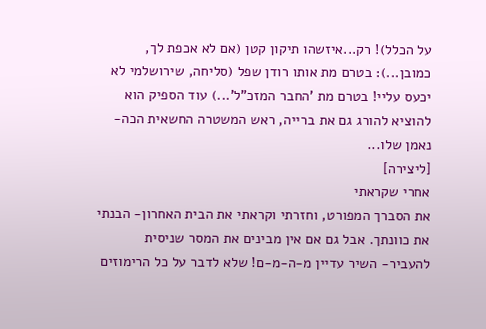על הכלל)! רק...איזשהו תיקון קטן (אם לא אכפת לך, כמובן...): בטרם מת אותו רודן שפל (סליחה, שירושלמי לא יכעס עליי! בטרם מת 'החבר המזכ"ל'...) עוד הספיק הוא להוציא להורג גם את ברייה, ראש המשטרה החשאית הכה-נאמן שלו...
[ליצירה]
אחרי שקראתי
את הסברך המפורט, וחזרתי וקראתי את הבית האחרון- הבנתי את כוונתך. אבל גם אם אין מבינים את המסר שניסית להעביר- השיר עדיין מ-ה-מ-ם! שלא לדבר על כל הרימוזים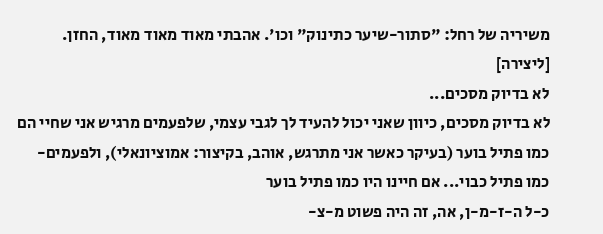משיריה של רחל: "סתור-שיער כתינוק" וכו'. אהבתי מאוד מאוד מאוד, החזן.
[ליצירה]
לא בדיוק מסכים...
לא בדיוק מסכים, כיוון שאני יכול להעיד לך לגבי עצמי, שלפעמים מרגיש אני שחיי הם כמו פתיל בוער (בעיקר כאשר אני מתרגש, אוהב, בקיצור: אמוציונאלי), ולפעמים- כמו פתיל כבוי... אם חיינו היו כמו פתיל בוער
כ-ל ה-ז-מ-ן, אה, זה היה פשוט מ-צ-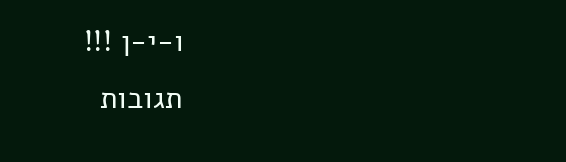ו-י-ן !!!
תגובות